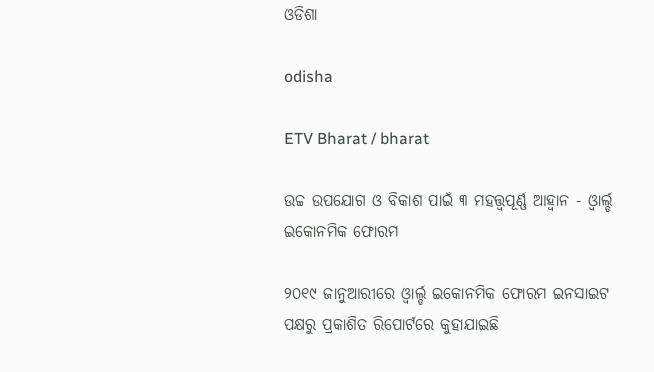ଓଡିଶା

odisha

ETV Bharat / bharat

ଉଚ୍ଚ ଉପଯୋଗ ଓ ବିକାଶ ପାଇଁ ୩ ମହତ୍ତ୍ବପୂର୍ଣ୍ଣ ଆହ୍ବାନ - ଓ୍ବାର୍ଲ୍ଡ ଇକୋନମିକ ଫୋରମ

୨୦୧୯ ଜାନୁଆରୀରେ ଓ୍ବାର୍ଲ୍ଡ ଇକୋନମିକ ଫୋରମ ଇନସାଇଟ ପକ୍ଷରୁ ପ୍ରକାଶିତ ରିପୋର୍ଟରେ କୁହାଯାଇଛି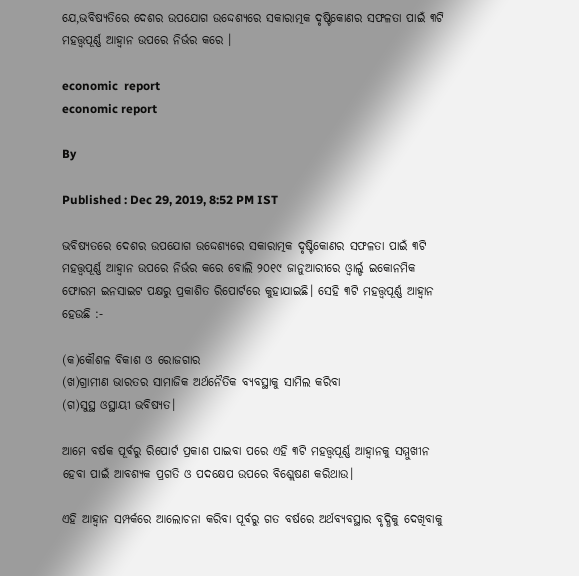ଯେ,ଭବିଷ୍ୟତିରେ ଦେଶର ଉପଯୋଗ ଉଦ୍ଦେଶ୍ୟରେ ସକାରାତ୍ମକ ଦୃଷ୍ଟିକୋଣର ସଫଳତା ପାଇଁ ୩ଟି ମହତ୍ତ୍ବପୂର୍ଣ୍ଣ ଆହ୍ବାନ ଉପରେ ନିର୍ଭର କରେ ।

economic  report
economic report

By

Published : Dec 29, 2019, 8:52 PM IST

ଭବିଷ୍ୟତରେ ଦେଶର ଉପଯୋଗ ଉଦ୍ଦେଶ୍ୟରେ ସକାରାତ୍ମକ ଦୃଷ୍ଟିକୋଣର ସଫଳତା ପାଇଁ ୩ଟି ମହତ୍ତ୍ବପୂର୍ଣ୍ଣ ଆହ୍ବାନ ଉପରେ ନିର୍ଭର କରେ ବୋଲି ୨୦୧୯ ଜାନୁଆରୀରେ ଓ୍ବାର୍ଲ୍ଡ ଇକୋନମିକ ଫୋରମ ଇନସାଇଟ ପକ୍ଷରୁ ପ୍ରକାଶିତ ରିପୋର୍ଟରେ କୁହାଯାଇଛି। ସେହି ୩ଟି ମହତ୍ତ୍ବପୂର୍ଣ୍ଣ ଆହ୍ବାନ ହେଉଛି :-

(କ)କୌଶଳ ବିକାଶ ଓ ରୋଜଗାର
(ଖ)ଗ୍ରାମୀଣ ଭାରତର ସାମାଜିକ ଅର୍ଥନୈତିକ ବ୍ୟବସ୍ଥାକୁ ସାମିଲ କରିବା
(ଗ)ସୁସ୍ଥ ଓସ୍ଥାୟୀ ଭବିଷ୍ୟତ।

ଆମେ ବର୍ଷକ ପୂର୍ବରୁ ରିପୋର୍ଟ ପ୍ରକାଶ ପାଇବା ପରେ ଏହି ୩ଟି ମହତ୍ତ୍ବପୂର୍ଣ୍ଣ ଆହ୍ବାନକୁ ସମ୍ମୁଖୀନ ହେବା ପାଇଁ ଆବଶ୍ୟକ ପ୍ରଗତି ଓ ପଦକ୍ଷେପ ଉପରେ ବିଶ୍ଲେଷଣ କରିଥାଉ।

ଏହି ଆହ୍ବାନ ସମ୍ପର୍କରେ ଆଲୋଚନା କରିବା ପୂର୍ବରୁ ଗତ ବର୍ଷରେ ଅର୍ଥବ୍ୟବସ୍ଥାର ବୃଦ୍ଧିକୁ ଦେଖିବାକୁ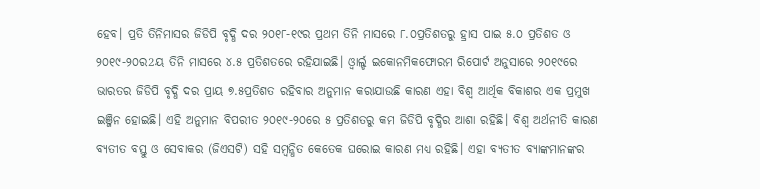ହେବ। ପ୍ରତି ତିନିମାସର ଜିଡିପି ବୃଦ୍ଧି ଦର ୨୦୧୮-୧୯ର ପ୍ରଥମ ତିନି ମାସରେ ୮.୦ପ୍ରତିଶତରୁ ହ୍ରାସ ପାଇ ୫.୦ ପ୍ରତିଶତ ଓ ୨୦୧୯-୨୦ର2ୟ ତିନି ମାସରେ ୪.୫ ପ୍ରତିଶତରେ ରହିଯାଇଛି। ଓ୍ବାର୍ଲ୍ଡ ଇକୋନମିକଫୋରମ ରିପୋର୍ଟ ଅନୁସାରେ ୨୦୧୯ରେ ଭାରତର ଜିଡିପି ବୃଦ୍ଧି ଦର ପ୍ରାୟ ୭.୫ପ୍ରତିଶତ ରହିବାର ଅନୁମାନ କରାଯାଉଛି କାରଣ ଏହା ବିଶ୍ବ ଆର୍ଥିକ ବିକାଶର ଏକ ପ୍ରମୁଖ ଇଞ୍ଜିନ ହୋଇଛି। ଏହି ଅନୁମାନ ବିପରୀତ ୨୦୧୯-୨୦ରେ ୫ ପ୍ରତିଶତରୁ କମ ଜିଡିପି ବୃଦ୍ଧିର ଆଶା ରହିଛି। ବିଶ୍ବ ଅର୍ଥନୀତି କାରଣ ବ୍ୟତୀତ ବସ୍ତୁ ଓ ସେବାକର (ଜିଏସଟି) ସହି ସମ୍ବନ୍ଧିତ କେତେକ ଘରୋଇ କାରଣ ମଧ୍ୟ ରହିଛି। ଏହା ବ୍ୟତୀତ ବ୍ୟାଙ୍କମାନଙ୍କର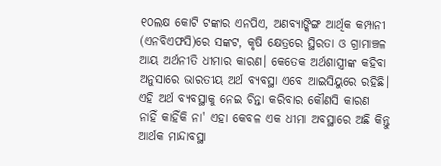୧୦ଲକ୍ଷ କୋଟି ଟଙ୍କାର ଏନପିଏ, ଅଣବ୍ୟାଙ୍କିଙ୍ଗ ଆର୍ଥିକ କମ୍ପାନୀ (ଏନବିଏଫସି)ରେ ସଙ୍କଟ, କୃଷି କ୍ଷେତ୍ରରେ ସ୍ଥିରତା ଓ ଗ୍ରାମାଞ୍ଚଳ ଆୟ ଅର୍ଥନୀତି ଧୀମାର କାରଣ। କେତେକ ଅର୍ଥଶାସ୍ତ୍ରୀଙ୍କ କହିବା ଅନୁସାରେ ଭାରତୀୟ ଅର୍ଥ ବ୍ୟବସ୍ଥା ଏବେ ଆଇସିୟୁରେ ରହିଛି। ଏହି ଅର୍ଥ ବ୍ୟବସ୍ଥାକୁ ନେଇ ଚିନ୍ତା କରିବାର କୌଣସି କାରଣ ନାହିଁ କାହିଁକି ନା' ଏହା କେବଳ ଏକ ଧୀମା ଅବସ୍ଥାରେ ଅଛି କିନ୍ତୁ ଆର୍ଥକ ମାନ୍ଦାବସ୍ଥା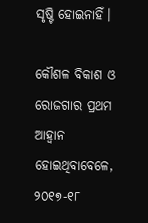ସୃଷ୍ଟି ହୋଇନାହିଁ।

କୌଶଳ ବିକାଶ ଓ ରୋଜଗାର ପ୍ରଥମ ଆହ୍ବାନ ହୋଇଥିବାବେଳେ, ୨୦୧୭-୧୮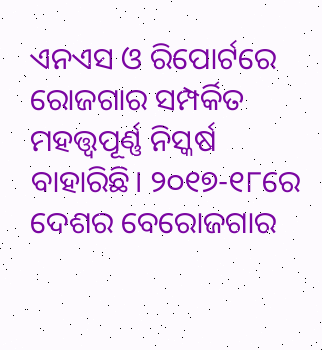ଏନଏସ ଓ ରିପୋର୍ଟରେ ରୋଜଗାର ସମ୍ପର୍କିତ ମହତ୍ତ୍ବପୂର୍ଣ୍ଣ ନିସ୍କର୍ଷ ବାହାରିଛି। ୨୦୧୭-୧୮ରେ ଦେଶର ବେରୋଜଗାର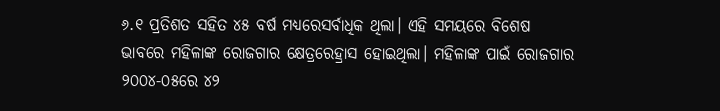୬.୧ ପ୍ରତିଶତ ସହିତ ୪୫ ବର୍ଷ ମଧ୍ୟରେସର୍ବାଧିକ ଥିଲା। ଏହି ସମୟରେ ବିଶେଷ ଭାବରେ ମହିଳାଙ୍କ ରୋଜଗାର କ୍ଷେତ୍ରରେହ୍ରାସ ହୋଇଥିଲା। ମହିଳାଙ୍କ ପାଇଁ ରୋଜଗାର ୨୦୦୪-୦୫ରେ ୪୨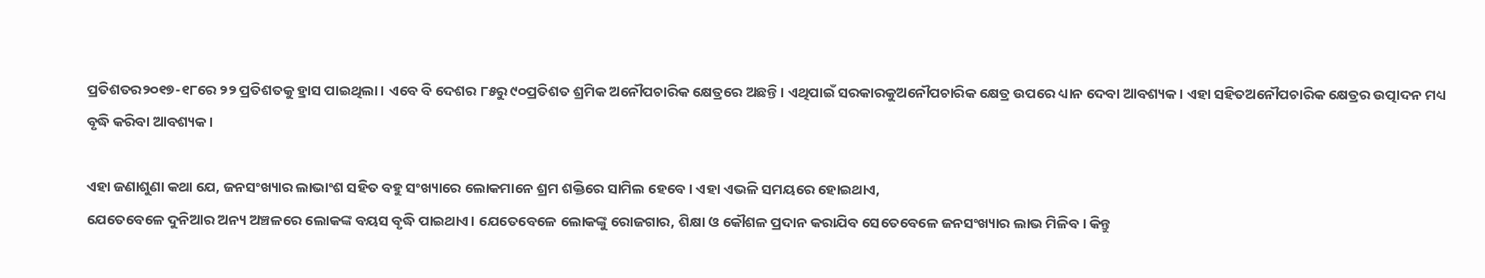ପ୍ରତିଶତର୨୦୧୭-୧୮ରେ ୨୨ ପ୍ରତିଶତକୁ ହ୍ରାସ ପାଇଥିଲା। ଏବେ ବି ଦେଶର ୮୫ରୁ ୯୦ପ୍ରତିଶତ ଶ୍ରମିକ ଅନୌପଚାରିକ କ୍ଷେତ୍ରରେ ଅଛନ୍ତି। ଏଥିପାଇଁ ସରକାରକୁଅନୌପଚାରିକ କ୍ଷେତ୍ର ଉପରେ ଧ୍ୟାନ ଦେବା ଆବଶ୍ୟକ। ଏହା ସହିତଅନୌପଚାରିକ କ୍ଷେତ୍ରର ଉତ୍ପାଦନ ମଧ୍ୟ ବୃଦ୍ଧି କରିବା ଆବଶ୍ୟକ।

ଏହା ଜଣାଶୁଣା କଥା ଯେ, ଜନସଂଖ୍ୟାର ଲାଭାଂଶ ସହିତ ବହୁ ସଂଖ୍ୟାରେ ଲୋକମାନେ ଶ୍ରମ ଶକ୍ତିରେ ସାମିଲ ହେବେ। ଏହା ଏଭଳି ସମୟରେ ହୋଇଥାଏ,
ଯେତେବେଳେ ଦୁନିଆର ଅନ୍ୟ ଅଞ୍ଚଳରେ ଲୋକଙ୍କ ବୟସ ବୃଦ୍ଧି ପାଇଥାଏ। ଯେତେବେଳେ ଲୋକଙ୍କୁ ରୋଜଗାର, ଶିକ୍ଷା ଓ କୌଶଳ ପ୍ରଦାନ କରାଯିବ ସେତେବେଳେ ଜନସଂଖ୍ୟାର ଲାଭ ମିଳିବ। କିନ୍ତୁ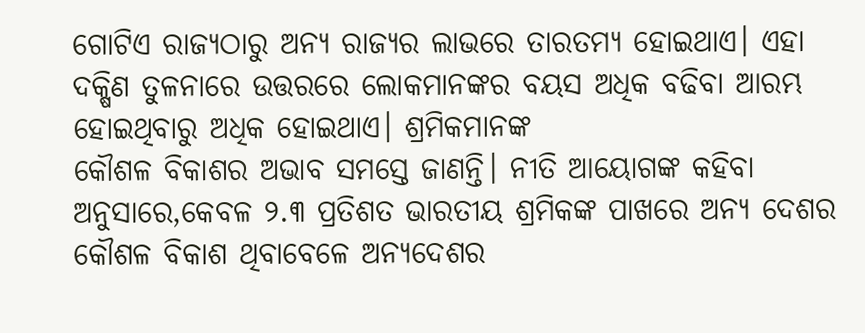ଗୋଟିଏ ରାଜ୍ୟଠାରୁ ଅନ୍ୟ ରାଜ୍ୟର ଲାଭରେ ତାରତମ୍ୟ ହୋଇଥାଏ। ଏହା ଦକ୍ଷିଣ ତୁଳନାରେ ଉତ୍ତରରେ ଲୋକମାନଙ୍କର ବୟସ ଅଧିକ ବଢିବା ଆରମ୍ଭ ହୋଇଥିବାରୁ ଅଧିକ ହୋଇଥାଏ। ଶ୍ରମିକମାନଙ୍କ
କୌଶଳ ବିକାଶର ଅଭାବ ସମସ୍ତେ ଜାଣନ୍ତି। ନୀତି ଆୟୋଗଙ୍କ କହିବା ଅନୁସାରେ,କେବଳ ୨.୩ ପ୍ରତିଶତ ଭାରତୀୟ ଶ୍ରମିକଙ୍କ ପାଖରେ ଅନ୍ୟ ଦେଶର କୌଶଳ ବିକାଶ ଥିବାବେଳେ ଅନ୍ୟଦେଶର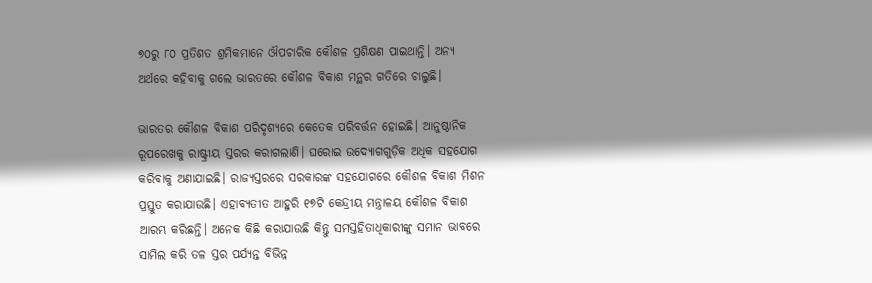୭୦ରୁ ୮୦ ପ୍ରତିଶତ ଶ୍ରମିକମାନେ ଔପଚାରିକ କୌଶଳ ପ୍ରଶିକ୍ଷଣ ପାଇଥାନ୍ତି। ଅନ୍ୟ ଅର୍ଥରେ କହିବାକୁ ଗଲେ ଭାରତରେ କୌଶଳ ବିକାଶ ମନ୍ଥର ଗତିରେ ଚାଲୁଛି।

ଭାରତର କୌଶଳ ବିକାଶ ପରିଦୃଶ୍ୟରେ କେତେକ ପରିବର୍ତ୍ତନ ହୋଇଛି। ଆନୁଷ୍ଠାନିକ ରୂପରେଖକୁ ରାଷ୍ଟ୍ରୀୟ ସ୍ତରର କରାଗଲାଣି। ଘରୋଇ ଉଦ୍ୟୋଗଗୁଡ଼ିକ ଅଧିକ ସହଯୋଗ କରିବାକୁ ଅଣାଯାଇଛି। ରାଜ୍ୟସ୍ତରରେ ସରକାରଙ୍କ ସହଯୋଗରେ କୌଶଳ ବିକାଶ ମିଶନ ପ୍ରସ୍ତୁତ କରାଯାଉଛି। ଏହାବ୍ୟତୀତ ଆହୁରି ୧୭ଟି କେନ୍ଦ୍ରୀୟ ମନ୍ତ୍ରାଳୟ କୌଶଳ ବିକାଶ ଆରମ୍ଭ କରିଛନ୍ତି। ଅନେକ କିଛି କରାଯାଉଛି କିନ୍ତୁ ସମସ୍ତହିତାଧିକାରୀଙ୍କୁ ସମାନ ଭାବରେ ସାମିଲ କରି ତଳ ସ୍ତର ପର୍ଯ୍ୟନ୍ତ ବିଭିନ୍ନ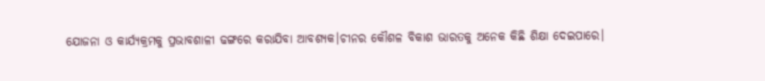ଯୋଜନା ଓ କାର୍ଯ୍ୟକ୍ରମକୁ ପ୍ରଭାବଶାଳୀ ଢଙ୍ଗରେ କରାଯିବା ଆବଶ୍ୟକ।ଚୀନର କୌଶଳ ବିକାଶ ଭାରତକୁ ଅନେକ କିଛି ଶିକ୍ଷା ଦେଇପାରେ।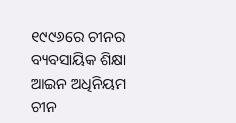୧୯୯୬ରେ ଚୀନର ବ୍ୟବସାୟିକ ଶିକ୍ଷା ଆଇନ ଅଧିନିୟମ ଚୀନ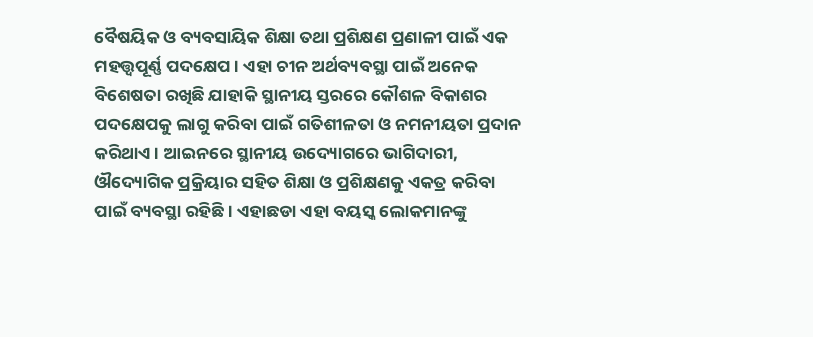ବୈଷୟିକ ଓ ବ୍ୟବସାୟିକ ଶିକ୍ଷା ତଥା ପ୍ରଶିକ୍ଷଣ ପ୍ରଣାଳୀ ପାଇଁ ଏକ ମହତ୍ତ୍ବପୂର୍ଣ୍ଣ ପଦକ୍ଷେପ। ଏହା ଚୀନ ଅର୍ଥବ୍ୟବସ୍ଥା ପାଇଁ ଅନେକ ବିଶେଷତା ରଖିଛି ଯାହାକି ସ୍ଥାନୀୟ ସ୍ତରରେ କୌଶଳ ବିକାଶର ପଦକ୍ଷେପକୁ ଲାଗୁ କରିବା ପାଇଁ ଗତିଶୀଳତା ଓ ନମନୀୟତା ପ୍ରଦାନ କରିଥାଏ। ଆଇନରେ ସ୍ଥାନୀୟ ଉଦ୍ୟୋଗରେ ଭାଗିଦାରୀ, ଔଦ୍ୟୋଗିକ ପ୍ରକ୍ରିୟାର ସହିତ ଶିକ୍ଷା ଓ ପ୍ରଶିକ୍ଷଣକୁ ଏକତ୍ର କରିବା ପାଇଁ ବ୍ୟବସ୍ଥା ରହିଛି। ଏହାଛଡା ଏହା ବୟସ୍କ ଲୋକମାନଙ୍କୁ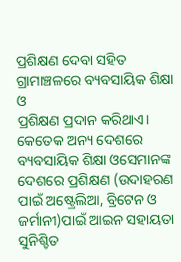ପ୍ରଶିକ୍ଷଣ ଦେବା ସହିତ ଗ୍ରାମାଞ୍ଚଳରେ ବ୍ୟବସାୟିକ ଶିକ୍ଷା ଓ
ପ୍ରଶିକ୍ଷଣ ପ୍ରଦାନ କରିଥାଏ। କେତେକ ଅନ୍ୟ ଦେଶରେ ବ୍ୟବସାୟିକ ଶିକ୍ଷା ଓସେମାନଙ୍କ ଦେଶରେ ପ୍ରଶିକ୍ଷଣ (ଉଦାହରଣ ପାଇଁ ଅଷ୍ଟ୍ରେଲିଆ, ବ୍ରିଟେନ ଓ ଜର୍ମାନୀ)ପାଇଁ ଆଇନ ସହାୟତା ସୁନିଶ୍ଚିତ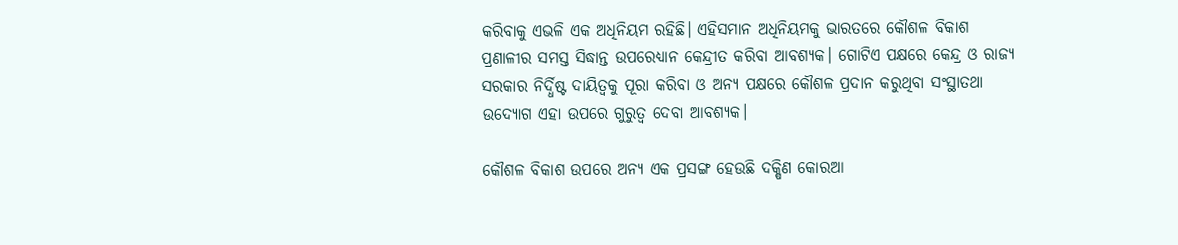କରିବାକୁ ଏଭଳି ଏକ ଅଧିନିୟମ ରହିଛି। ଏହିସମାନ ଅଧିନିୟମକୁ ଭାରତରେ କୌଶଳ ବିକାଶ ପ୍ରଣାଳୀର ସମସ୍ତ ସିଦ୍ଧାନ୍ତ ଉପରେଧ୍ୟାନ କେନ୍ଦ୍ରୀତ କରିବା ଆବଶ୍ୟକ। ଗୋଟିଏ ପକ୍ଷରେ କେନ୍ଦ୍ର ଓ ରାଜ୍ୟ ସରକାର ନିର୍ଦ୍ଧିଷ୍ଟ ଦାୟିତ୍ବକୁ ପୂରା କରିବା ଓ ଅନ୍ୟ ପକ୍ଷରେ କୌଶଳ ପ୍ରଦାନ କରୁଥିବା ସଂସ୍ଥାତଥା ଉଦ୍ୟୋଗ ଏହା ଉପରେ ଗୁରୁତ୍ବ ଦେବା ଆବଶ୍ୟକ।

କୌଶଳ ବିକାଶ ଉପରେ ଅନ୍ୟ ଏକ ପ୍ରସଙ୍ଗ ହେଉଛି ଦକ୍ଷିଣ କୋରଆ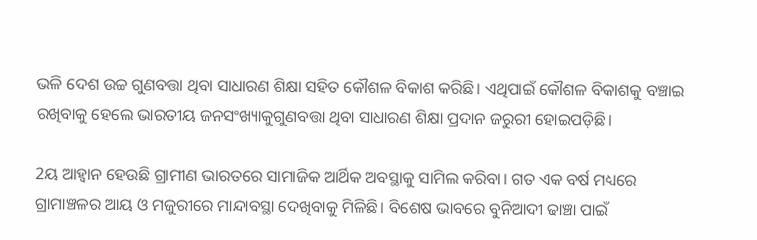ଭଳି ଦେଶ ଉଚ୍ଚ ଗୁଣବତ୍ତା ଥିବା ସାଧାରଣ ଶିକ୍ଷା ସହିତ କୌଶଳ ବିକାଶ କରିଛି। ଏଥିପାଇଁ କୌଶଳ ବିକାଶକୁ ବଞ୍ଚାଇ ରଖିବାକୁ ହେଲେ ଭାରତୀୟ ଜନସଂଖ୍ୟାକୁଗୁଣବତ୍ତା ଥିବା ସାଧାରଣ ଶିକ୍ଷା ପ୍ରଦାନ ଜରୁରୀ ହୋଇପଡ଼ିଛି।

2ୟ ଆହ୍ବାନ ହେଉଛି ଗ୍ରାମୀଣ ଭାରତରେ ସାମାଜିକ ଆର୍ଥିକ ଅବସ୍ଥାକୁ ସାମିଲ କରିବା। ଗତ ଏକ ବର୍ଷ ମଧ୍ୟରେ ଗ୍ରାମାଞ୍ଚଳର ଆୟ ଓ ମଜୁରୀରେ ମାନ୍ଦାବସ୍ଥା ଦେଖିବାକୁ ମିଳିଛି। ବିଶେଷ ଭାବରେ ବୁନିଆଦୀ ଢାଞ୍ଚା ପାଇଁ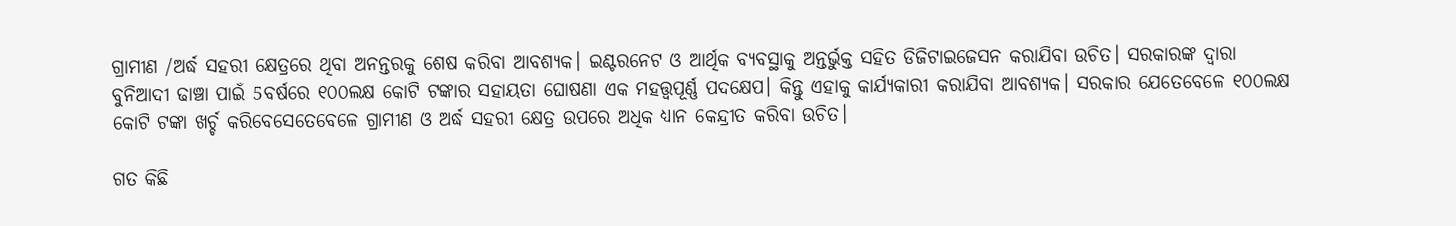ଗ୍ରାମୀଣ /ଅର୍ଦ୍ଧ ସହରୀ କ୍ଷେତ୍ରରେ ଥିବା ଅନନ୍ତରକୁ ଶେଷ କରିବା ଆବଶ୍ୟକ। ଇଣ୍ଟରନେଟ ଓ ଆର୍ଥିକ ବ୍ୟବସ୍ଥାକୁ ଅନ୍ତର୍ଭୁକ୍ତ ସହିତ ଡିଜିଟାଇଜେସନ କରାଯିବା ଉଚିତ। ସରକାରଙ୍କ ଦ୍ବାରା ବୁନିଆଦୀ ଢାଞ୍ଚା ପାଇଁ 5ବର୍ଷରେ ୧୦୦ଲକ୍ଷ କୋଟି ଟଙ୍କାର ସହାୟତା ଘୋଷଣା ଏକ ମହତ୍ତ୍ବପୂର୍ଣ୍ଣ ପଦକ୍ଷେପ। କିନ୍ତୁ ଏହାକୁ କାର୍ଯ୍ୟକାରୀ କରାଯିବା ଆବଶ୍ୟକ। ସରକାର ଯେତେବେଳେ ୧୦୦ଲକ୍ଷ କୋଟି ଟଙ୍କା ଖର୍ଚ୍ଚ କରିବେସେତେବେଳେ ଗ୍ରାମୀଣ ଓ ଅର୍ଦ୍ଧ ସହରୀ କ୍ଷେତ୍ର ଉପରେ ଅଧିକ ଧ୍ୟାନ କେନ୍ଦ୍ରୀତ କରିବା ଉଚିତ।

ଗତ କିଛି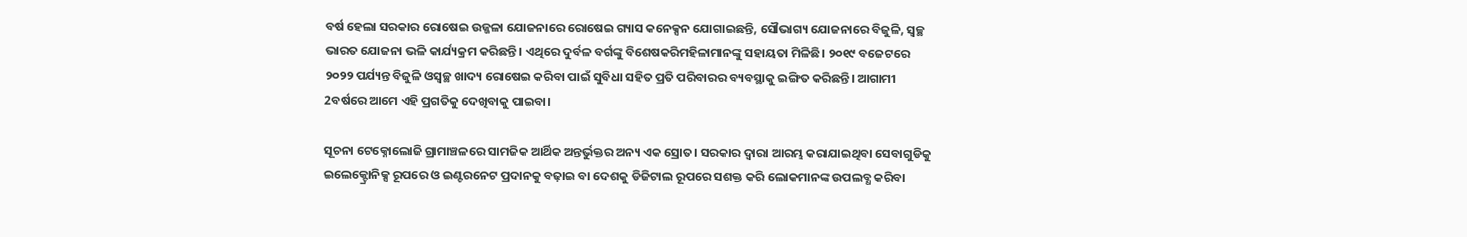ବର୍ଷ ହେଲା ସରକାର ରୋଷେଇ ଉଜ୍ଜଳା ଯୋଜନାରେ ରୋଷେଇ ଗ୍ୟାସ କନେକ୍ସନ ଯୋଗାଇଛନ୍ତି, ସୌଭାଗ୍ୟ ଯୋଜନାରେ ବିଜୁଳି, ସ୍ବଚ୍ଛ ଭାରତ ଯୋଜନା ଭଳି କାର୍ଯ୍ୟକ୍ରମ କରିଛନ୍ତି। ଏଥିରେ ଦୁର୍ବଳ ବର୍ଗଙ୍କୁ ବିଶେଷକରିମହିଳାମାନଙ୍କୁ ସହାୟତା ମିଳିଛି। ୨୦୧୯ ବଜେଟରେ ୨୦୨୨ ପର୍ଯ୍ୟନ୍ତ ବିଜୁଳି ଓସ୍ବଚ୍ଛ ଖାଦ୍ୟ ରୋଷେଇ କରିବା ପାଇଁ ସୁବିଧା ସହିତ ପ୍ରତି ପରିବାରର ବ୍ୟବସ୍ଥାକୁ ଇଙ୍ଗିତ କରିଛନ୍ତି। ଆଗାମୀ 2ବର୍ଷରେ ଆମେ ଏହି ପ୍ରଗତିକୁ ଦେଖିବାକୁ ପାଇବା।

ସୂଚନା ଟେକ୍ନୋଲୋଜି ଗ୍ରାମାଞ୍ଚଳରେ ସାମଜିକ ଆର୍ଥିକ ଅନ୍ତର୍ଭୁକ୍ତର ଅନ୍ୟ ଏକ ସ୍ରୋତ। ସରକାର ଦ୍ବାରା ଆରମ୍ଭ କରାଯାଇଥିବା ସେବାଗୁଡିକୁ ଇଲେକ୍ଟ୍ରୋନିକ୍ସ ରୂପରେ ଓ ଇଣ୍ଟରନେଟ ପ୍ରଦାନକୁ ବଢ଼ାଇ ବା ଦେଶକୁ ଡିଜିଟାଲ ରୂପରେ ସଶକ୍ତ କରି ଲୋକମାନଙ୍କ ଉପଲବ୍ଧ କରିବା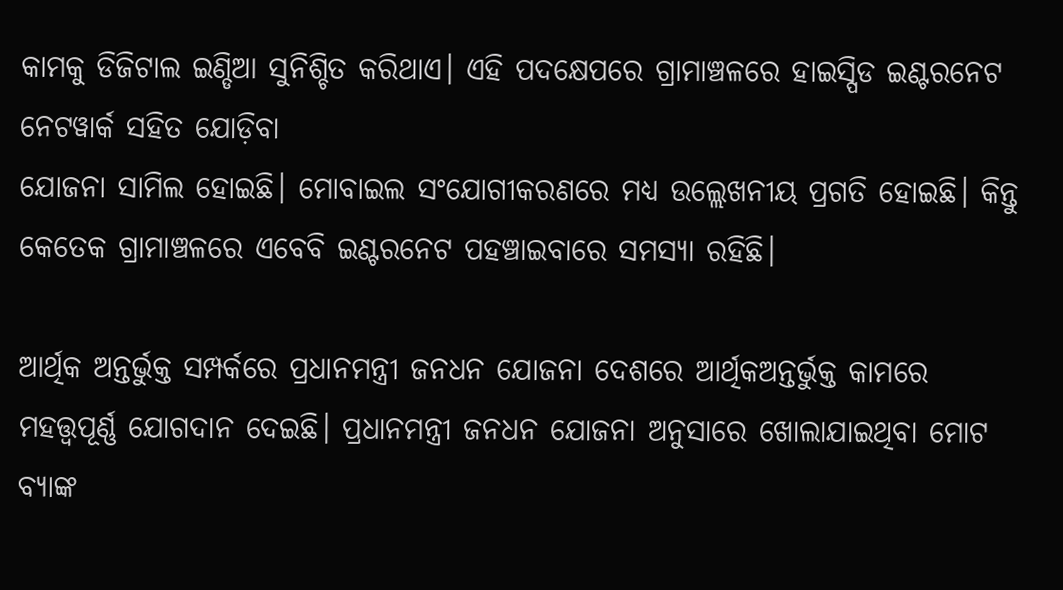କାମକୁ ଡିଜିଟାଲ ଇଣ୍ଡିଆ ସୁନିଶ୍ଚିତ କରିଥାଏ। ଏହି ପଦକ୍ଷେପରେ ଗ୍ରାମାଞ୍ଚଳରେ ହାଇସ୍ପିଡ ଇଣ୍ଟରନେଟ ନେଟୱାର୍କ ସହିତ ଯୋଡ଼ିବା
ଯୋଜନା ସାମିଲ ହୋଇଛି। ମୋବାଇଲ ସଂଯୋଗୀକରଣରେ ମଧ୍ୟ ଉଲ୍ଲେଖନୀୟ ପ୍ରଗତି ହୋଇଛି। କିନ୍ତୁ କେତେକ ଗ୍ରାମାଞ୍ଚଳରେ ଏବେବି ଇଣ୍ଟରନେଟ ପହଞ୍ଚାଇବାରେ ସମସ୍ୟା ରହିଛି।

ଆର୍ଥିକ ଅନ୍ତର୍ଭୁକ୍ତ ସମ୍ପର୍କରେ ପ୍ରଧାନମନ୍ତ୍ରୀ ଜନଧନ ଯୋଜନା ଦେଶରେ ଆର୍ଥିକଅନ୍ତର୍ଭୁକ୍ତ କାମରେ ମହତ୍ତ୍ବପୂର୍ଣ୍ଣ ଯୋଗଦାନ ଦେଇଛି। ପ୍ରଧାନମନ୍ତ୍ରୀ ଜନଧନ ଯୋଜନା ଅନୁସାରେ ଖୋଲାଯାଇଥିବା ମୋଟ ବ୍ୟାଙ୍କ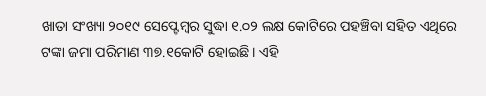ଖାତା ସଂଖ୍ୟା ୨୦୧୯ ସେପ୍ଟେମ୍ବର ସୁଦ୍ଧା ୧.୦୨ ଲକ୍ଷ କୋଟିରେ ପହଞ୍ଚିବା ସହିତ ଏଥିରେ ଟଙ୍କା ଜମା ପରିମାଣ ୩୭.୧କୋଟି ହୋଇଛି। ଏହି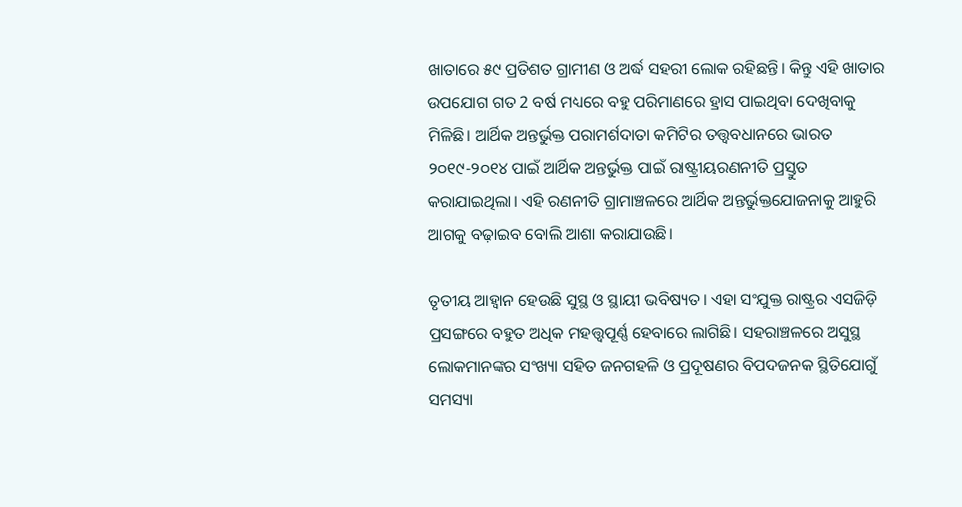ଖାତାରେ ୫୯ ପ୍ରତିଶତ ଗ୍ରାମୀଣ ଓ ଅର୍ଦ୍ଧ ସହରୀ ଲୋକ ରହିଛନ୍ତି। କିନ୍ତୁ ଏହି ଖାତାର ଉପଯୋଗ ଗତ 2 ବର୍ଷ ମଧ୍ୟରେ ବହୁ ପରିମାଣରେ ହ୍ରାସ ପାଇଥିବା ଦେଖିବାକୁ ମିଳିଛି। ଆର୍ଥିକ ଅନ୍ତର୍ଭୁକ୍ତ ପରାମର୍ଶଦାତା କମିଟିର ତତ୍ତ୍ବବଧାନରେ ଭାରତ ୨୦୧୯-୨୦୧୪ ପାଇଁ ଆର୍ଥିକ ଅନ୍ତର୍ଭୁକ୍ତ ପାଇଁ ରାଷ୍ଟ୍ରୀୟରଣନୀତି ପ୍ରସ୍ତୁତ କରାଯାଇଥିଲା। ଏହି ରଣନୀତି ଗ୍ରାମାଞ୍ଚଳରେ ଆର୍ଥିକ ଅନ୍ତର୍ଭୁକ୍ତଯୋଜନାକୁ ଆହୁରି ଆଗକୁ ବଢ଼ାଇବ ବୋଲି ଆଶା କରାଯାଉଛି।

ତୃତୀୟ ଆହ୍ବାନ ହେଉଛି ସୁସ୍ଥ ଓ ସ୍ଥାୟୀ ଭବିଷ୍ୟତ। ଏହା ସଂଯୁକ୍ତ ରାଷ୍ଟ୍ରର ଏସଜିଡ଼ି ପ୍ରସଙ୍ଗରେ ବହୁତ ଅଧିକ ମହତ୍ତ୍ବପୂର୍ଣ୍ଣ ହେବାରେ ଲାଗିଛି। ସହରାଞ୍ଚଳରେ ଅସୁସ୍ଥ ଲୋକମାନଙ୍କର ସଂଖ୍ୟା ସହିତ ଜନଗହଳି ଓ ପ୍ରଦୂଷଣର ବିପଦଜନକ ସ୍ଥିତିଯୋଗୁଁ ସମସ୍ୟା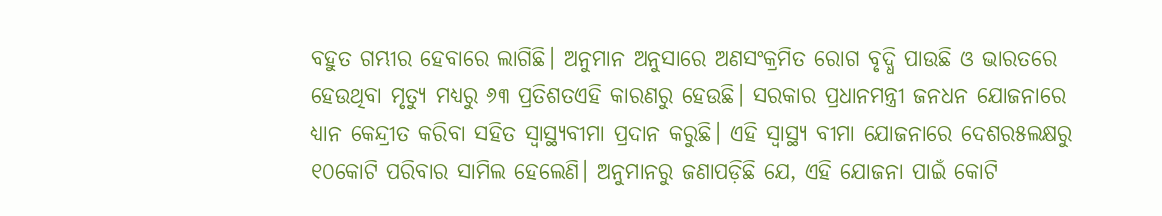ବହୁତ ଗମ୍ଭୀର ହେବାରେ ଲାଗିଛି। ଅନୁମାନ ଅନୁସାରେ ଅଣସଂକ୍ରମିତ ରୋଗ ବୃଦ୍ଧି ପାଉଛି ଓ ଭାରତରେ ହେଉଥିବା ମୃତ୍ୟୁ ମଧ୍ୟରୁ ୬୩ ପ୍ରତିଶତଏହି କାରଣରୁ ହେଉଛି। ସରକାର ପ୍ରଧାନମନ୍ତ୍ରୀ ଜନଧନ ଯୋଜନାରେ ଧ୍ୟାନ କେନ୍ଦ୍ରୀତ କରିବା ସହିତ ସ୍ବାସ୍ଥ୍ୟବୀମା ପ୍ରଦାନ କରୁଛି। ଏହି ସ୍ବାସ୍ଥ୍ୟ ବୀମା ଯୋଜନାରେ ଦେଶର୫ଲକ୍ଷରୁ ୧୦କୋଟି ପରିବାର ସାମିଲ ହେଲେଣି। ଅନୁମାନରୁ ଜଣାପଡ଼ିଛି ଯେ, ଏହି ଯୋଜନା ପାଇଁ କୋଟି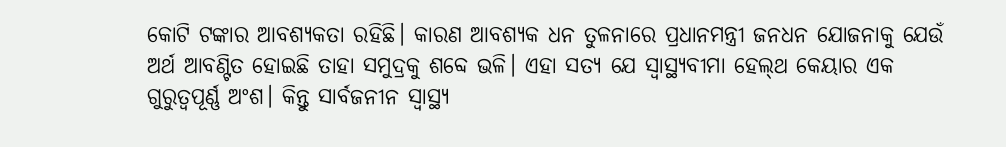କୋଟି ଟଙ୍କାର ଆବଶ୍ୟକତା ରହିଛି। କାରଣ ଆବଶ୍ୟକ ଧନ ତୁଳନାରେ ପ୍ରଧାନମନ୍ତ୍ରୀ ଜନଧନ ଯୋଜନାକୁ ଯେଉଁ ଅର୍ଥ ଆବଣ୍ଟିତ ହୋଇଛି ତାହା ସମୁଦ୍ରକୁ ଶବ୍ଦେ ଭଳି। ଏହା ସତ୍ୟ ଯେ ସ୍ବାସ୍ଥ୍ୟବୀମା ହେଲ‍୍‌ଥ କେୟାର ଏକ ଗୁରୁତ୍ବପୂର୍ଣ୍ଣ ଅଂଶ। କିନ୍ତୁ ସାର୍ବଜନୀନ ସ୍ବାସ୍ଥ୍ୟ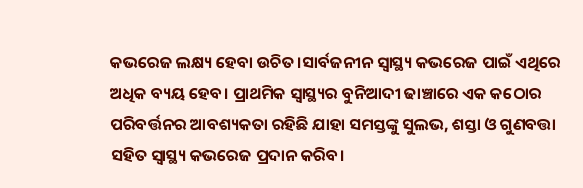କଭରେଜ ଲକ୍ଷ୍ୟ ହେବା ଉଚିତ।ସାର୍ବଜନୀନ ସ୍ବାସ୍ଥ୍ୟ କଭରେଜ ପାଇଁ ଏଥିରେ ଅଧିକ ବ୍ୟୟ ହେବ। ପ୍ରାଥମିକ ସ୍ବାସ୍ଥ୍ୟର ବୁନିଆଦୀ ଢାଞ୍ଚାରେ ଏକ କଠୋର ପରିବର୍ତ୍ତନର ଆବଶ୍ୟକତା ରହିଛି ଯାହା ସମସ୍ତଙ୍କୁ ସୁଲଭ, ଶସ୍ତା ଓ ଗୁଣବତ୍ତା ସହିତ ସ୍ବାସ୍ଥ୍ୟ କଭରେଜ ପ୍ରଦାନ କରିବ।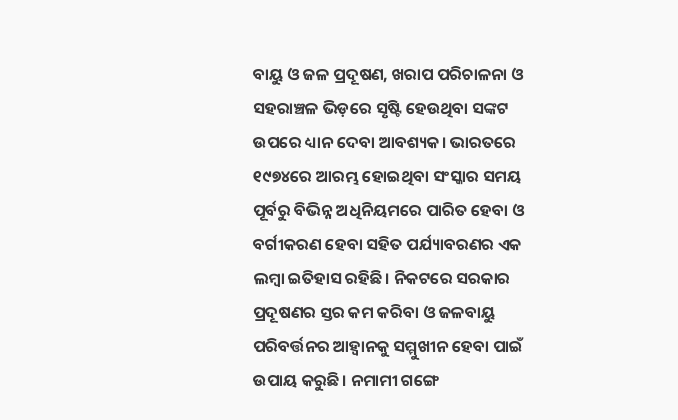ବାୟୁ ଓ ଜଳ ପ୍ରଦୂଷଣ, ଖରାପ ପରିଚାଳନା ଓ ସହରାଞ୍ଚଳ ଭିଡ଼ରେ ସୃଷ୍ଟି ହେଉଥିବା ସଙ୍କଟ ଉପରେ ଧ୍ୟାନ ଦେବା ଆବଶ୍ୟକ। ଭାରତରେ ୧୯୭୪ରେ ଆରମ୍ଭ ହୋଇଥିବା ସଂସ୍କାର ସମୟ ପୂର୍ବରୁ ବିଭିନ୍ନ ଅଧିନିୟମରେ ପାରିତ ହେବା ଓ ବର୍ଗୀକରଣ ହେବା ସହିତ ପର୍ଯ୍ୟାବରଣର ଏକ ଲମ୍ବା ଇତିହାସ ରହିଛି। ନିକଟରେ ସରକାର ପ୍ରଦୂଷଣର ସ୍ତର କମ କରିବା ଓ ଜଳବାୟୁ ପରିବର୍ତ୍ତନର ଆହ୍ବାନକୁ ସମ୍ମୁଖୀନ ହେବା ପାଇଁ ଉପାୟ କରୁଛି। ନମାମୀ ଗଙ୍ଗେ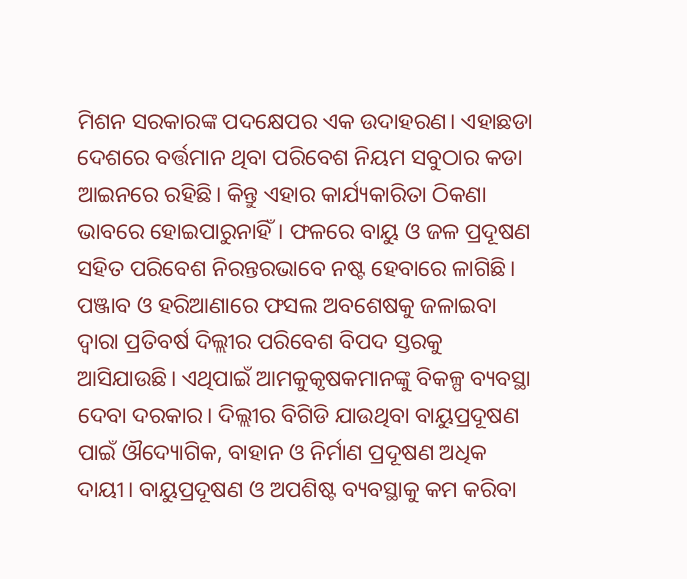ମିଶନ ସରକାରଙ୍କ ପଦକ୍ଷେପର ଏକ ଉଦାହରଣ। ଏହାଛଡା ଦେଶରେ ବର୍ତ୍ତମାନ ଥିବା ପରିବେଶ ନିୟମ ସବୁଠାର କଡା ଆଇନରେ ରହିଛି। କିନ୍ତୁ ଏହାର କାର୍ଯ୍ୟକାରିତା ଠିକଣା ଭାବରେ ହୋଇପାରୁନାହିଁ। ଫଳରେ ବାୟୁ ଓ ଜଳ ପ୍ରଦୂଷଣ ସହିତ ପରିବେଶ ନିରନ୍ତରଭାବେ ନଷ୍ଟ ହେବାରେ ଳାଗିଛି। ପଞ୍ଜାବ ଓ ହରିଆଣାରେ ଫସଲ ଅବଶେଷକୁ ଜଳାଇବା
ଦ୍ବାରା ପ୍ରତିବର୍ଷ ଦିଲ୍ଲୀର ପରିବେଶ ବିପଦ ସ୍ତରକୁ ଆସିଯାଉଛି। ଏଥିପାଇଁ ଆମକୁକୃଷକମାନଙ୍କୁ ବିକଳ୍ପ ବ୍ୟବସ୍ଥା ଦେବା ଦରକାର। ଦିଲ୍ଲୀର ବିଗିଡି ଯାଉଥିବା ବାୟୁପ୍ରଦୂଷଣ ପାଇଁ ଔଦ୍ୟୋଗିକ, ବାହାନ ଓ ନିର୍ମାଣ ପ୍ରଦୂଷଣ ଅଧିକ ଦାୟୀ। ବାୟୁପ୍ରଦୂଷଣ ଓ ଅପଶିଷ୍ଟ ବ୍ୟବସ୍ଥାକୁ କମ କରିବା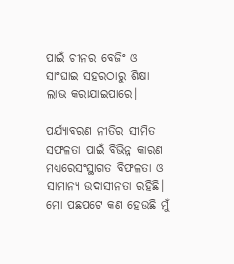ପାଇଁ ଚୀନର ବେଜିଂ ଓ ସାଂଘାଇ ସହରଠାରୁ ଶିକ୍ଷା ଲାଭ କରାଯାଇପାରେ।

ପର୍ଯ୍ୟାବରଣ ନୀତିର ସୀମିତ ସଫଳତା ପାଇଁ ବିଭିନ୍ନ କାରଣ ମଧ୍ୟରେସଂସ୍ଥାଗତ ବିଫଳତା ଓ ସାମାନ୍ୟ ଉଦାସୀନତା ରହିଛି। ମୋ ପଛପଟେ କଣ ହେଉଛି ମୁଁ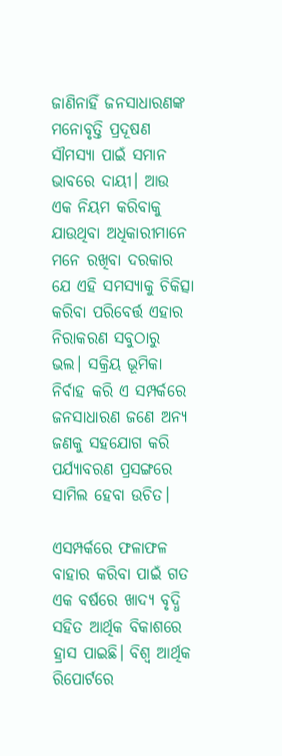ଜାଣିନାହିଁ ଜନସାଧାରଣଙ୍କ ମନୋବୃତ୍ତି ପ୍ରଦୂଷଣ ସୗମସ୍ୟା ପାଇଁ ସମାନ ଭାବରେ ଦାୟୀ। ଆଉ ଏକ ନିୟମ କରିବାକୁ ଯାଉଥିବା ଅଧିକାରୀମାନେ ମନେ ରଖିବା ଦରକାର ଯେ ଏହି ସମସ୍ୟାକୁ ଚିକିତ୍ସା କରିବା ପରିବେର୍ତ୍ତ ଏହାର ନିରାକରଣ ସବୁଠାରୁ ଭଲ। ସକ୍ରିୟ ଭୂମିକା ନିର୍ବାହ କରି ଏ ସମ୍ପର୍କରେ ଜନସାଧାରଣ ଜଣେ ଅନ୍ୟ ଜଣକୁ ସହଯୋଗ କରି ପର୍ଯ୍ୟାବରଣ ପ୍ରସଙ୍ଗରେ ସାମିଲ ହେବା ଉଚିତ।

ଏସମ୍ପର୍କରେ ଫଳାଫଳ ବାହାର କରିବା ପାଇଁ ଗତ ଏକ ବର୍ଷରେ ଖାଦ୍ୟ ବୃଦ୍ଧି ସହିତ ଆର୍ଥିକ ବିକାଶରେ ହ୍ରାସ ପାଇଛି। ବିଶ୍ବ ଆର୍ଥିକ ରିପୋର୍ଟରେ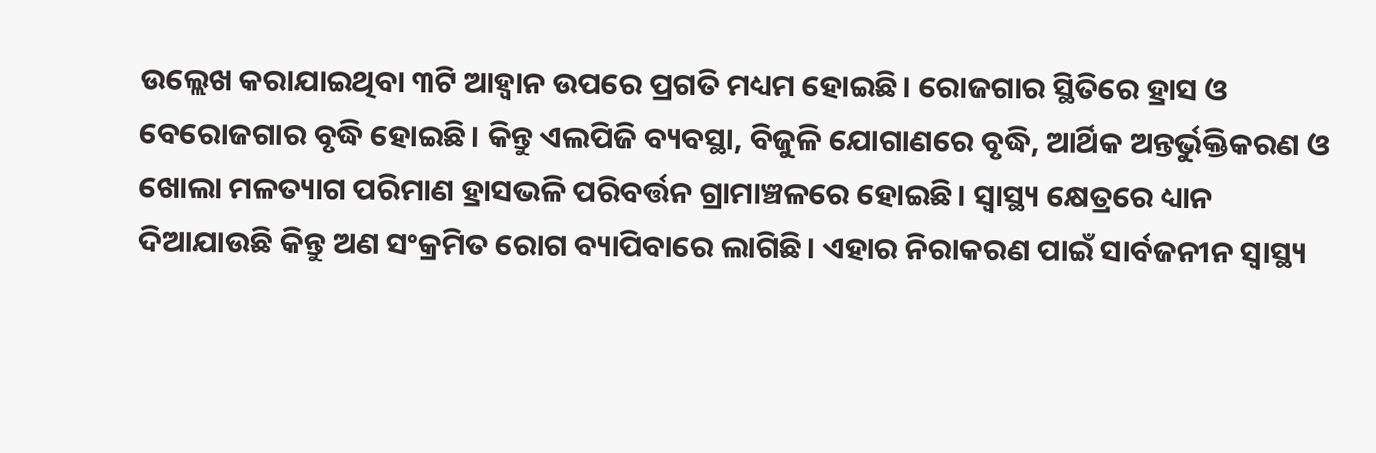ଉଲ୍ଲେଖ କରାଯାଇଥିବା ୩ଟି ଆହ୍ବାନ ଉପରେ ପ୍ରଗତି ମଧ୍ୟମ ହୋଇଛି। ରୋଜଗାର ସ୍ଥିତିରେ ହ୍ରାସ ଓ ବେରୋଜଗାର ବୃଦ୍ଧି ହୋଇଛି। କିନ୍ତୁ ଏଲପିଜି ବ୍ୟବସ୍ଥା, ବିଜୁଳି ଯୋଗାଣରେ ବୃଦ୍ଧି, ଆର୍ଥିକ ଅନ୍ତର୍ଭୁକ୍ତିକରଣ ଓ ଖୋଲା ମଳତ୍ୟାଗ ପରିମାଣ ହ୍ରାସଭଳି ପରିବର୍ତ୍ତନ ଗ୍ରାମାଞ୍ଚଳରେ ହୋଇଛି। ସ୍ବାସ୍ଥ୍ୟ କ୍ଷେତ୍ରରେ ଧ୍ୟାନ ଦିଆଯାଉଛି କିନ୍ତୁ ଅଣ ସଂକ୍ରମିତ ରୋଗ ବ୍ୟାପିବାରେ ଲାଗିଛି। ଏହାର ନିରାକରଣ ପାଇଁ ସାର୍ବଜନୀନ ସ୍ବାସ୍ଥ୍ୟ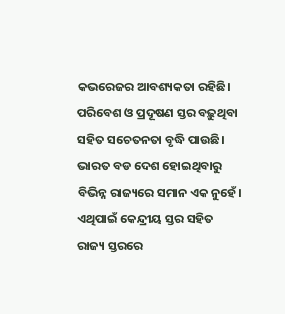କଭରେଜର ଆବଶ୍ୟକତା ରହିଛି। ପରିବେଶ ଓ ପ୍ରଦୂଷଣ ସ୍ତର ବଢ଼ୁଥିବା ସହିତ ସଚେତନତା ବୃଦ୍ଧି ପାଉଛି। ଭାରତ ବଡ ଦେଶ ହୋଇଥିବାରୁ ବିଭିନ୍ନ ରାଜ୍ୟରେ ସମାନ ଏକ ନୁହେଁ। ଏଥିପାଇଁ କେନ୍ଦ୍ରୀୟ ସ୍ତର ସହିତ ରାଜ୍ୟ ସ୍ତରରେ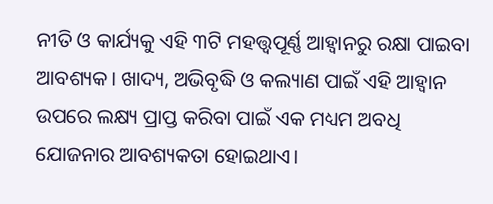ନୀତି ଓ କାର୍ଯ୍ୟକୁ ଏହି ୩ଟି ମହତ୍ତ୍ବପୂର୍ଣ୍ଣ ଆହ୍ବାନରୁ ରକ୍ଷା ପାଇବା ଆବଶ୍ୟକ। ଖାଦ୍ୟ, ଅଭିବୃଦ୍ଧି ଓ କଲ୍ୟାଣ ପାଇଁ ଏହି ଆହ୍ବାନ ଉପରେ ଲକ୍ଷ୍ୟ ପ୍ରାପ୍ତ କରିବା ପାଇଁ ଏକ ମଧ୍ୟମ ଅବଧି ଯୋଜନାର ଆବଶ୍ୟକତା ହୋଇଥାଏ।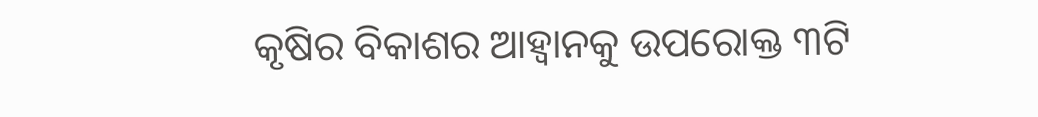କୃଷିର ବିକାଶର ଆହ୍ବାନକୁ ଉପରୋକ୍ତ ୩ଟି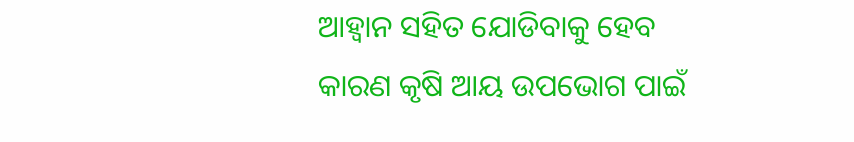ଆହ୍ବାନ ସହିତ ଯୋଡିବାକୁ ହେବ କାରଣ କୃଷି ଆୟ ଉପଭୋଗ ପାଇଁ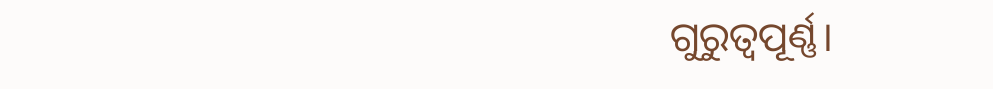ଗୁରୁତ୍ବପୂର୍ଣ୍ଣ।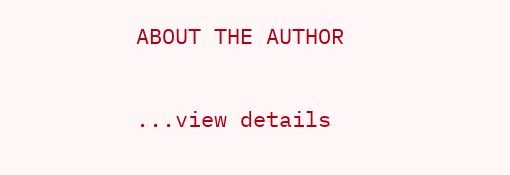ABOUT THE AUTHOR

...view details